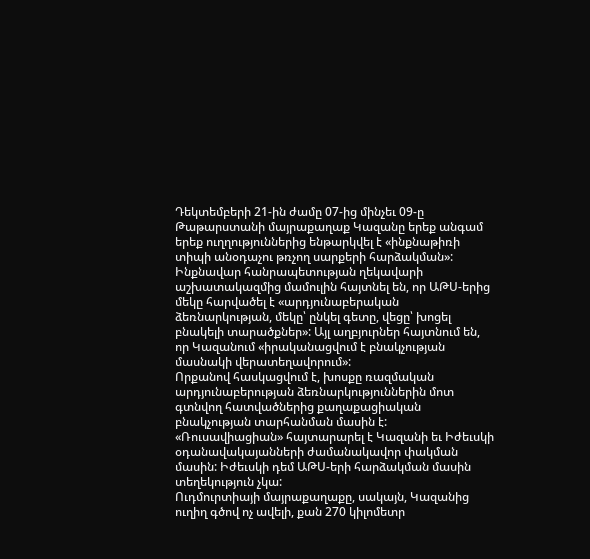Դեկտեմբերի 21-ին ժամը 07-ից մինչեւ 09-ը Թաթարստանի մայրաքաղաք Կազանը երեք անգամ երեք ուղղություններից ենթարկվել է «ինքնաթիռի տիպի անօդաչու թռչող սարքերի հարձակման»:
Ինքնավար հանրապետության ղեկավարի աշխատակազմից մամուլին հայտնել են, որ ԱԹՍ-երից մեկը հարվածել է «արդյունաբերական ձեռնարկության, մեկը՝ ընկել գետը, վեցը՝ խոցել բնակելի տարածքներ»: Այլ աղբյուրներ հայտնում են, որ Կազանում «իրականացվում է բնակչության մասնակի վերատեղավորում»:
Որքանով հասկացվում է, խոսքը ռազմական արդյունաբերության ձեռնարկություններին մոտ գտնվող հատվածներից քաղաքացիական բնակչության տարհանման մասին է: «Ռուսավիացիան» հայտարարել է Կազանի եւ Իժեւսկի օդանավակայանների ժամանակավոր փակման մասին: Իժեւսկի դեմ ԱԹՍ-երի հարձակման մասին տեղեկություն չկա:
Ուդմուրտիայի մայրաքաղաքը, սակայն, Կազանից ուղիղ գծով ոչ ավելի, քան 270 կիլոմետր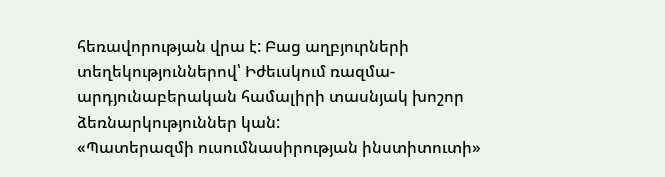հեռավորության վրա է: Բաց աղբյուրների տեղեկություններով՝ Իժեւսկում ռազմա-արդյունաբերական համալիրի տասնյակ խոշոր ձեռնարկություններ կան:
«Պատերազմի ուսումնասիրության ինստիտուտի»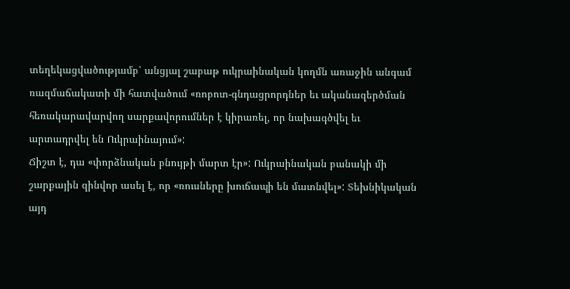տեղեկացվածությամբ՝ անցյալ շաբաթ ուկրաինական կողմն առաջին անգամ ռազմաճակատի մի հատվածում «ռոբոտ-գնդացրորդներ եւ ականազերծման հեռակարավարվող սարքավորումներ է կիրառել, որ նախագծվել եւ արտադրվել են Ուկրաինայում»:
Ճիշտ է, դա «փորձնական բնույթի մարտ էր»: Ուկրաինական բանակի մի շարքային զինվոր ասել է, որ «ռուսները խուճապի են մատնվել»: Տեխնիկական այդ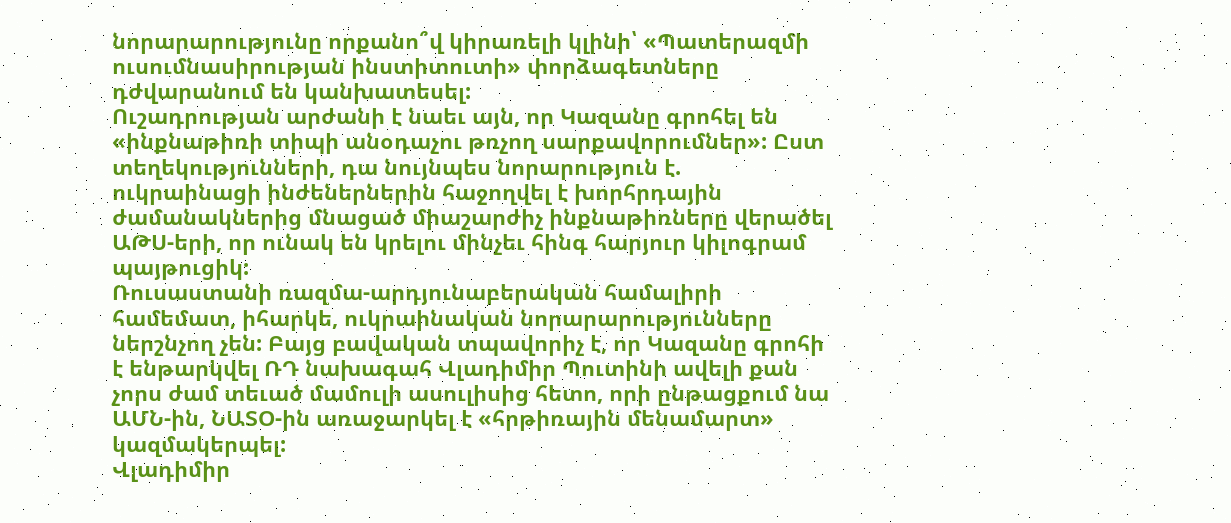նորարարությունը որքանո՞վ կիրառելի կլինի՝ «Պատերազմի ուսումնասիրության ինստիտուտի» փորձագետները դժվարանում են կանխատեսել:
Ուշադրության արժանի է նաեւ այն, որ Կազանը գրոհել են «ինքնաթիռի տիպի անօդաչու թռչող սարքավորումներ»: Ըստ տեղեկությունների, դա նույնպես նորարություն է. ուկրաինացի ինժեներներին հաջողվել է խորհրդային ժամանակներից մնացած միաշարժիչ ինքնաթիռները վերածել ԱԹՍ-երի, որ ունակ են կրելու մինչեւ հինգ հարյուր կիլոգրամ պայթուցիկ:
Ռուսաստանի ռազմա-արդյունաբերական համալիրի համեմատ, իհարկե, ուկրաինական նորարարությունները ներշնչող չեն: Բայց բավական տպավորիչ է, որ Կազանը գրոհի է ենթարկվել ՌԴ նախագահ Վլադիմիր Պուտինի ավելի քան չորս ժամ տեւած մամուլի ասուլիսից հետո, որի ընթացքում նա ԱՄՆ-ին, ՆԱՏՕ-ին առաջարկել է «հրթիռային մենամարտ» կազմակերպել:
Վլադիմիր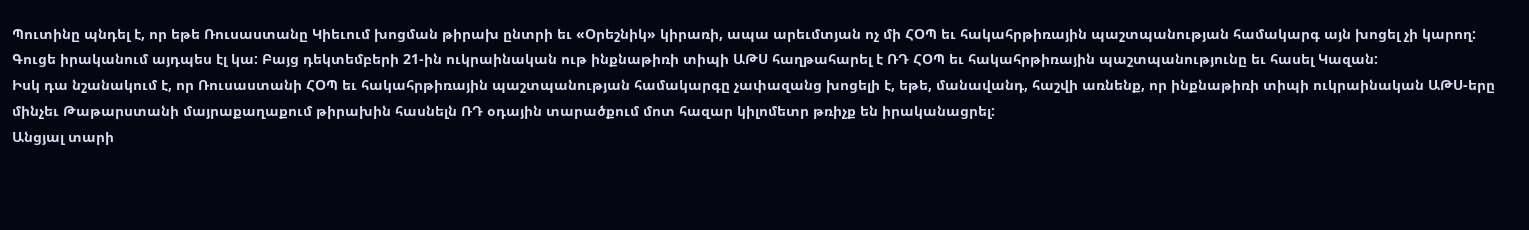Պուտինը պնդել է, որ եթե Ռուսաստանը Կիեւում խոցման թիրախ ընտրի եւ «Օրեշնիկ» կիրառի, ապա արեւմտյան ոչ մի ՀՕՊ եւ հակահրթիռային պաշտպանության համակարգ այն խոցել չի կարող: Գուցե իրականում այդպես էլ կա: Բայց դեկտեմբերի 21-ին ուկրաինական ութ ինքնաթիռի տիպի ԱԹՍ հաղթահարել է ՌԴ ՀՕՊ եւ հակահրթիռային պաշտպանությունը եւ հասել Կազան:
Իսկ դա նշանակում է, որ Ռուսաստանի ՀՕՊ եւ հակահրթիռային պաշտպանության համակարգը չափազանց խոցելի է, եթե, մանավանդ, հաշվի առնենք, որ ինքնաթիռի տիպի ուկրաինական ԱԹՍ-երը մինչեւ Թաթարստանի մայրաքաղաքում թիրախին հասնելն ՌԴ օդային տարածքում մոտ հազար կիլոմետր թռիչք են իրականացրել:
Անցյալ տարի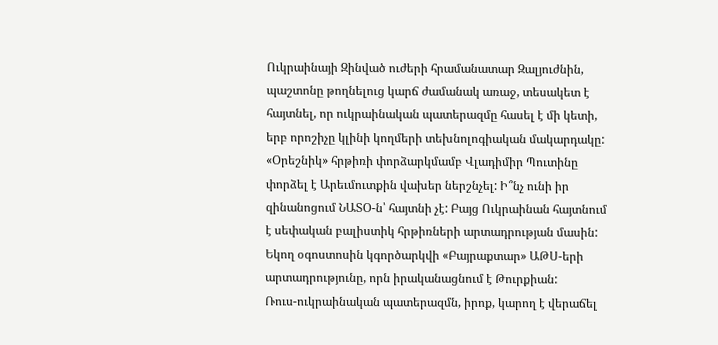Ուկրաինայի Զինված ուժերի հրամանատար Զալյուժնին, պաշտոնը թողնելուց կարճ ժամանակ առաջ, տեսակետ է հայտնել, որ ուկրաինական պատերազմը հասել է մի կետի, երբ որոշիչը կլինի կողմերի տեխնոլոգիական մակարդակը: «Օրեշնիկ» հրթիռի փորձարկմամբ Վլադիմիր Պուտինը փորձել է Արեւմուտքին վախեր ներշնչել: Ի՞նչ ունի իր զինանոցում ՆԱՏՕ-ն՝ հայտնի չէ: Բայց Ուկրաինան հայտնում է սեփական բալիստիկ հրթիռների արտադրության մասին: Եկող օգոստոսին կգործարկվի «Բայրաքտար» ԱԹՍ-երի արտադրությունը, որն իրականացնում է Թուրքիան:
Ռուս-ուկրաինական պատերազմն, իրոք, կարող է վերաճել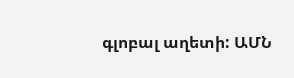գլոբալ աղետի: ԱՄՆ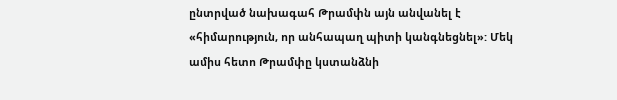ընտրված նախագահ Թրամփն այն անվանել է «հիմարություն, որ անհապաղ պիտի կանգնեցնել»: Մեկ ամիս հետո Թրամփը կստանձնի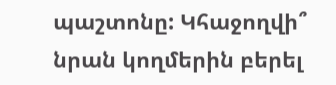պաշտոնը: Կհաջողվի՞ նրան կողմերին բերել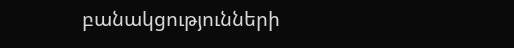բանակցությունների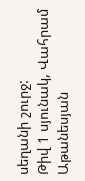սեղանի շուրջ:
Թիվ 1 սյունակ, Վահրամ Աթանեսյան